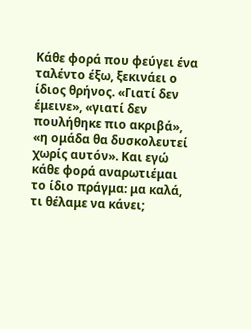Κάθε φορά που φεύγει ένα ταλέντο έξω, ξεκινάει ο ίδιος θρήνος. «Γιατί δεν έμεινε», «γιατί δεν πουλήθηκε πιο ακριβά», «η ομάδα θα δυσκολευτεί χωρίς αυτόν». Και εγώ κάθε φορά αναρωτιέμαι το ίδιο πράγμα: μα καλά, τι θέλαμε να κάνει;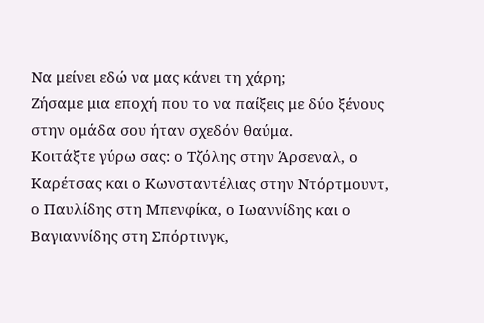Να μείνει εδώ να μας κάνει τη χάρη;
Ζήσαμε μια εποχή που το να παίξεις με δύο ξένους στην ομάδα σου ήταν σχεδόν θαύμα.
Κοιτάξτε γύρω σας: ο Τζόλης στην Άρσεναλ, ο Καρέτσας και ο Κωνσταντέλιας στην Ντόρτμουντ, ο Παυλίδης στη Μπενφίκα, ο Ιωαννίδης και ο Βαγιαννίδης στη Σπόρτινγκ,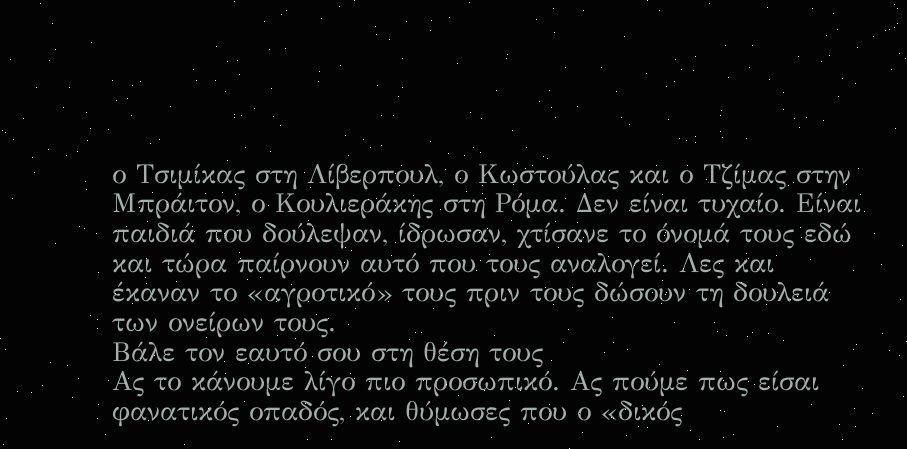ο Τσιμίκας στη Λίβερπουλ, ο Κωστούλας και ο Τζίμας στην Μπράιτον, ο Κουλιεράκης στη Ρόμα. Δεν είναι τυχαίο. Είναι παιδιά που δούλεψαν, ίδρωσαν, χτίσανε το όνομά τους εδώ και τώρα παίρνουν αυτό που τους αναλογεί. Λες και έκαναν το «αγροτικό» τους πριν τους δώσουν τη δουλειά των ονείρων τους.
Βάλε τον εαυτό σου στη θέση τους
Ας το κάνουμε λίγο πιο προσωπικό. Ας πούμε πως είσαι φανατικός οπαδός, και θύμωσες που ο «δικός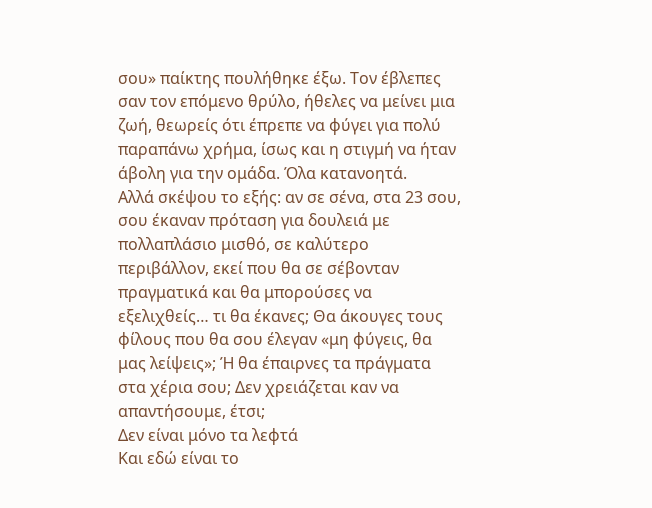σου» παίκτης πουλήθηκε έξω. Τον έβλεπες σαν τον επόμενο θρύλο, ήθελες να μείνει μια ζωή, θεωρείς ότι έπρεπε να φύγει για πολύ παραπάνω χρήμα, ίσως και η στιγμή να ήταν άβολη για την ομάδα. Όλα κατανοητά.
Αλλά σκέψου το εξής: αν σε σένα, στα 23 σου, σου έκαναν πρόταση για δουλειά με πολλαπλάσιο μισθό, σε καλύτερο περιβάλλον, εκεί που θα σε σέβονταν πραγματικά και θα μπορούσες να εξελιχθείς… τι θα έκανες; Θα άκουγες τους φίλους που θα σου έλεγαν «μη φύγεις, θα μας λείψεις»; Ή θα έπαιρνες τα πράγματα στα χέρια σου; Δεν χρειάζεται καν να απαντήσουμε, έτσι;
Δεν είναι μόνο τα λεφτά
Και εδώ είναι το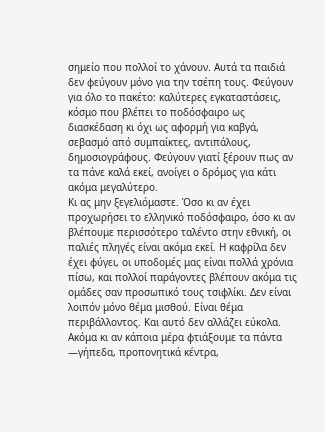σημείο που πολλοί το χάνουν. Αυτά τα παιδιά δεν φεύγουν μόνο για την τσέπη τους. Φεύγουν για όλο το πακέτο: καλύτερες εγκαταστάσεις, κόσμο που βλέπει το ποδόσφαιρο ως διασκέδαση κι όχι ως αφορμή για καβγά, σεβασμό από συμπαίκτες, αντιπάλους, δημοσιογράφους. Φεύγουν γιατί ξέρουν πως αν τα πάνε καλά εκεί, ανοίγει ο δρόμος για κάτι ακόμα μεγαλύτερο.
Κι ας μην ξεγελιόμαστε. Όσο κι αν έχει προχωρήσει το ελληνικό ποδόσφαιρο, όσο κι αν βλέπουμε περισσότερο ταλέντο στην εθνική, οι παλιές πληγές είναι ακόμα εκεί. Η καφρίλα δεν έχει φύγει, οι υποδομές μας είναι πολλά χρόνια πίσω, και πολλοί παράγοντες βλέπουν ακόμα τις ομάδες σαν προσωπικό τους τσιφλίκι. Δεν είναι λοιπόν μόνο θέμα μισθού. Είναι θέμα περιβάλλοντος. Και αυτό δεν αλλάζει εύκολα.
Ακόμα κι αν κάποια μέρα φτιάξουμε τα πάντα —γήπεδα, προπονητικά κέντρα,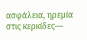ασφάλεια, ηρεμία στις κερκίδες—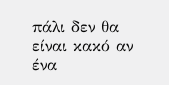πάλι δεν θα είναι κακό αν ένα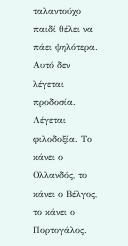ταλαντούχο παιδί θέλει να πάει ψηλότερα. Αυτό δεν λέγεται προδοσία. Λέγεται φιλοδοξία. Το κάνει ο Ολλανδός, το κάνει ο Βέλγος, το κάνει ο Πορτογάλος.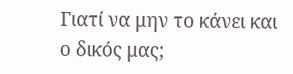Γιατί να μην το κάνει και ο δικός μας;